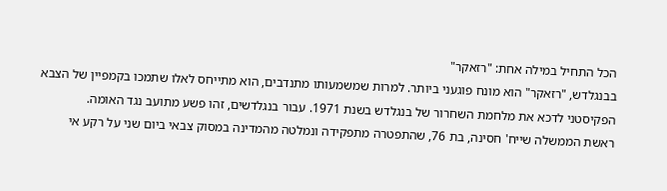הכל התחיל במילה אחת: "רזאקר"
בבנגלדש, "רזאקר" הוא מונח פוגעני ביותר. למרות שמשמעותו מתנדבים, הוא מתייחס לאלו שתמכו בקמפיין של הצבא הפקיסטני לדכא את מלחמת השחרור של בנגלדש בשנת 1971. עבור בנגלדשים, זהו פשע מתועב נגד האומה.
ראשת הממשלה שייח' חסינה, בת 76, שהתפטרה מתפקידה ונמלטה מהמדינה במסוק צבאי ביום שני על רקע אי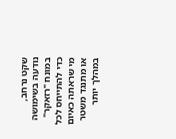שקט נרחב, נודעה בשימושה במונח "רזאקר" כדי להתייחס לכל מי שראתה כאיום או מתנגד משטר במהלך יותר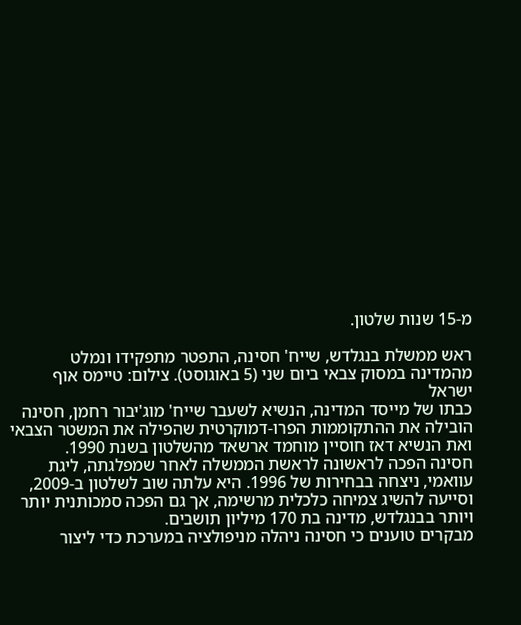מ-15 שנות שלטון.

ראש ממשלת בנגלדש, שייח' חסינה, התפטר מתפקידו ונמלט מהמדינה במסוק צבאי ביום שני (5 באוגוסט). צילום: טיימס אוף ישראל
כבתו של מייסד המדינה, הנשיא לשעבר שייח' מוג'יבור רחמן, חסינה הובילה את ההתקוממות הפרו-דמוקרטית שהפילה את המשטר הצבאי ואת הנשיא דאז חוסיין מוחמד ארשאד מהשלטון בשנת 1990.
חסינה הפכה לראשונה לראשת הממשלה לאחר שמפלגתה, ליגת עוואמי, ניצחה בבחירות של 1996. היא עלתה שוב לשלטון ב-2009, וסייעה להשיג צמיחה כלכלית מרשימה, אך גם הפכה סמכותנית יותר ויותר בבנגלדש, מדינה בת 170 מיליון תושבים.
מבקרים טוענים כי חסינה ניהלה מניפולציה במערכת כדי ליצור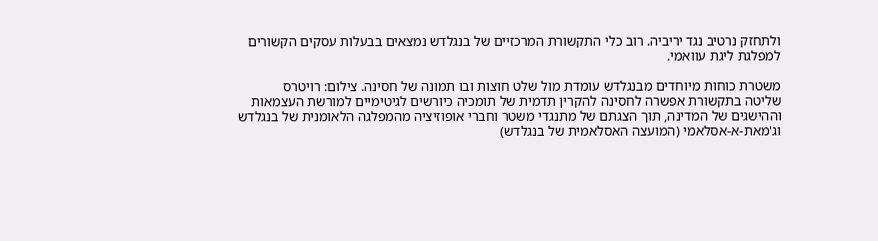ולתחזק נרטיב נגד יריביה. רוב כלי התקשורת המרכזיים של בנגלדש נמצאים בבעלות עסקים הקשורים למפלגת ליגת עוואמי.

משטרת כוחות מיוחדים מבנגלדש עומדת מול שלט חוצות ובו תמונה של חסינה. צילום: רויטרס
שליטה בתקשורת אפשרה לחסינה להקרין תדמית של תומכיה כיורשים לגיטימיים למורשת העצמאות וההישגים של המדינה, תוך הצגתם של מתנגדי משטר וחברי אופוזיציה מהמפלגה הלאומנית של בנגלדש וג'מאת-א-אסלאמי (המועצה האסלאמית של בנגלדש)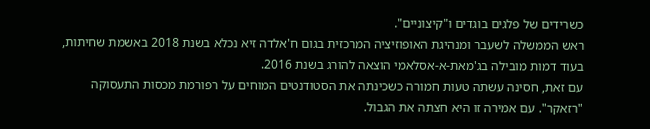כשרידים של פלגים בוגדים ו"קיצוניים".
ראש הממשלה לשעבר ומנהיגת האופוזיציה המרכזית בגום ח'אלדה זיא נכלא בשנת 2018 באשמת שחיתות, בעוד דמות מובילה בג'מאת-א-אסלאמי הוצאה להורג בשנת 2016.
עם זאת, חסינה עשתה טעות חמורה כשכינתה את הסטודנטים המוחים על רפורמת מכסות התעסוקה "רזאקר". עם אמירה זו היא חצתה את הגבול.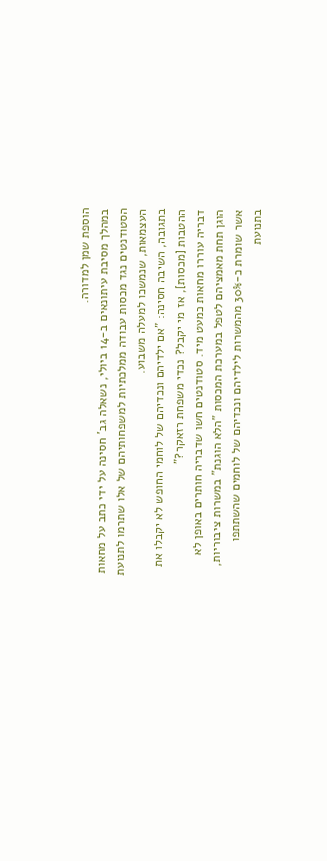הוספת שמן למדורה.
במהלך מסיבת עיתונאים ב-14 ביולי, נשאלה גב' חסינה על ידי כתב על מחאות הסטודנטים נגד מכסות עבודה ממלכתיות למשפחותיהם של אלו שתרמו לתנועת העצמאות, שנמשכו למעלה משבוע.
בתגובה, השיבה חסינה: "אם ילדיהם ונכדיהם של לוחמי החופש לא יקבלו את ההטבות [מכסות], אז מי יקבל? נכדי משפחת רזאקר?"
דבריה עוררו מחאות כמעט מיד. סטודנטים חשו שדבריה חותרים באופן לא הוגן תחת מאמציהם לטפל במערכת המכסות "הלא הוגנת" במשרות ציבוריות, אשר שומרת כ-30% מהמשרות לילדיהם ונכדיהם של לוחמים שהשתתפו בתנועת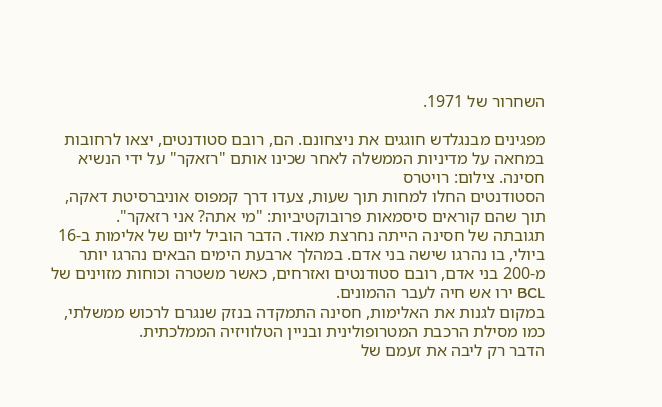השחרור של 1971.

מפגינים מבנגלדש חוגגים את ניצחונם. הם, רובם סטודנטים, יצאו לרחובות במחאה על מדיניות הממשלה לאחר שכינו אותם "רזאקר" על ידי הנשיא חסינה. צילום: רויטרס
הסטודנטים החלו למחות תוך שעות, צעדו דרך קמפוס אוניברסיטת דאקה, תוך שהם קוראים סיסמאות פרובוקטיביות: "מי אתה? אני רזאקר".
תגובתה של חסינה הייתה נחרצת מאוד. הדבר הוביל ליום של אלימות ב-16 ביולי, בו נהרגו שישה בני אדם. במהלך ארבעת הימים הבאים נהרגו יותר מ-200 בני אדם, רובם סטודנטים ואזרחים, כאשר משטרה וכוחות מזוינים של BCL ירו אש חיה לעבר ההמונים.
במקום לגנות את האלימות, חסינה התמקדה בנזק שנגרם לרכוש ממשלתי, כמו מסילת הרכבת המטרופולינית ובניין הטלוויזיה הממלכתית.
הדבר רק ליבה את זעמם של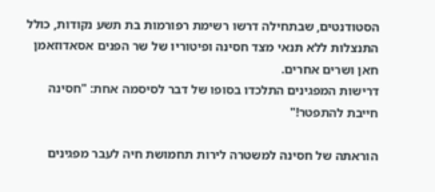הסטודנטים, שבתחילה דרשו רשימת רפורמות בת תשע נקודות, כולל התנצלות ללא תנאי מצד חסינה ופיטוריו של שר הפנים אסאדוזאמן חאן ושרים אחרים.
דרישות המפגינים התלכדו בסופו של דבר לסיסמה אחת: "חסינה חייבת להתפטר!"

הוראתה של חסינה למשטרה לירות תחמושת חיה לעבר מפגינים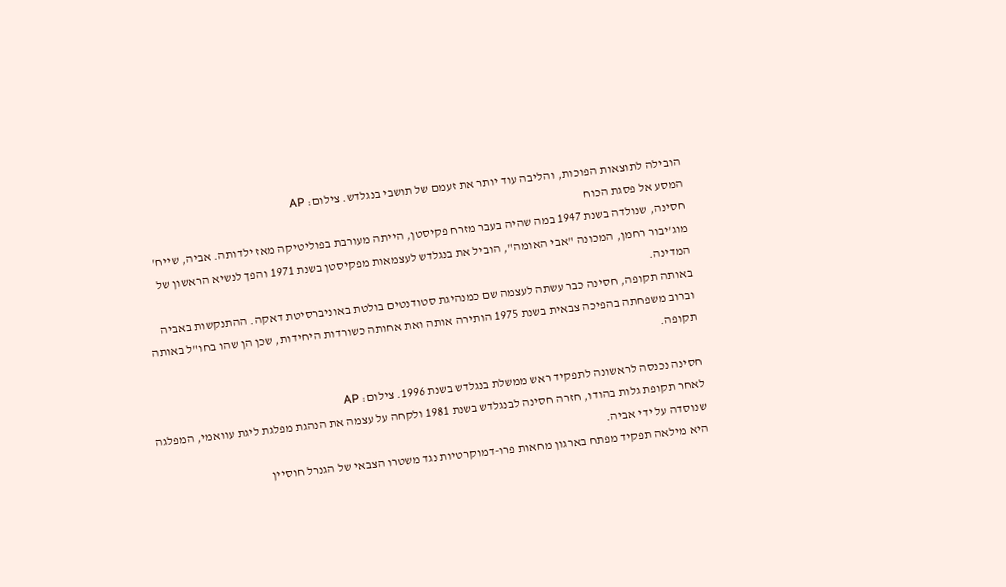הובילה לתוצאות הפוכות, והליבה עוד יותר את זעמם של תושבי בנגלדש. צילום: AP
המסע אל פסגת הכוח
חסינה, שנולדה בשנת 1947 במה שהיה בעבר מזרח פקיסטן, הייתה מעורבת בפוליטיקה מאז ילדותה. אביה, שייח' מוג'יבור רחמן, המכונה "אבי האומה", הוביל את בנגלדש לעצמאות מפקיסטן בשנת 1971 והפך לנשיא הראשון של המדינה.
באותה תקופה, חסינה כבר עשתה לעצמה שם כמנהיגת סטודנטים בולטת באוניברסיטת דאקה. ההתנקשות באביה וברוב משפחתה בהפיכה צבאית בשנת 1975 הותירה אותה ואת אחותה כשורדות היחידות, שכן הן שהו בחו"ל באותה תקופה.

חסינה נכנסה לראשונה לתפקיד ראש ממשלת בנגלדש בשנת 1996. צילום: AP
לאחר תקופת גלות בהודו, חזרה חסינה לבנגלדש בשנת 1981 ולקחה על עצמה את הנהגת מפלגת ליגת עוואמי, המפלגה שנוסדה על ידי אביה.
היא מילאה תפקיד מפתח בארגון מחאות פרו-דמוקרטיות נגד משטרו הצבאי של הגנרל חוסיין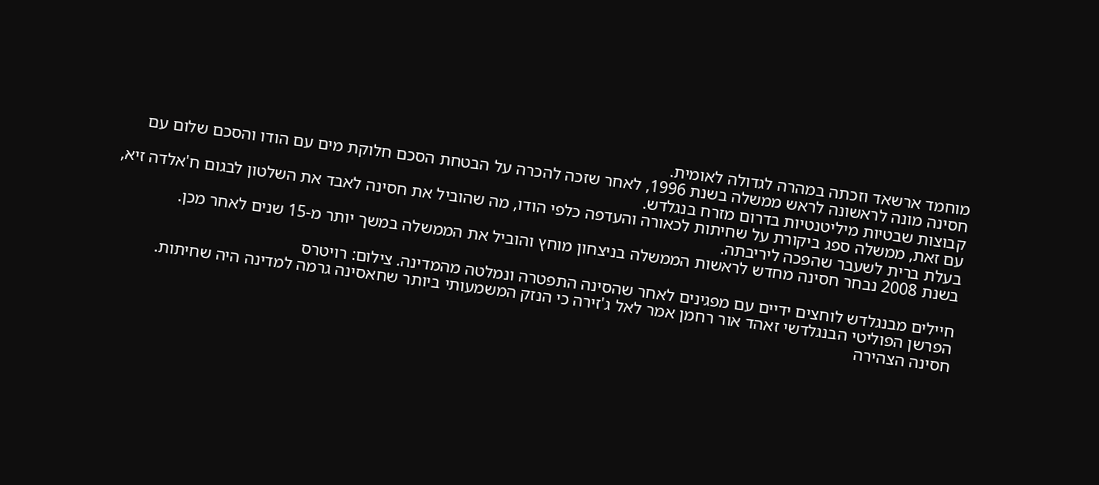מוחמד ארשאד וזכתה במהרה לגדולה לאומית.
חסינה מונה לראשונה לראש ממשלה בשנת 1996, לאחר שזכה להכרה על הבטחת הסכם חלוקת מים עם הודו והסכם שלום עם קבוצות שבטיות מיליטנטיות בדרום מזרח בנגלדש.
עם זאת, ממשלה ספג ביקורת על שחיתות לכאורה והעדפה כלפי הודו, מה שהוביל את חסינה לאבד את השלטון לבגום ח'אלדה זיא, בעלת ברית לשעבר שהפכה ליריבתה.
בשנת 2008 נבחר חסינה מחדש לראשות הממשלה בניצחון מוחץ והוביל את הממשלה במשך יותר מ-15 שנים לאחר מכן.

חיילים מבנגלדש לוחצים ידיים עם מפגינים לאחר שהסינה התפטרה ונמלטה מהמדינה. צילום: רויטרס
הפרשן הפוליטי הבנגלדשי זאהד אור רחמן אמר לאל ג'זירה כי הנזק המשמעותי ביותר שחאסינה גרמה למדינה היה שחיתות.
חסינה הצהירה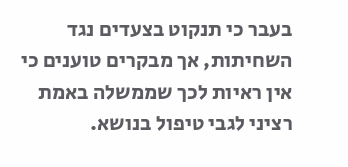בעבר כי תנקוט בצעדים נגד השחיתות, אך מבקרים טוענים כי אין ראיות לכך שממשלה באמת רציני לגבי טיפול בנושא.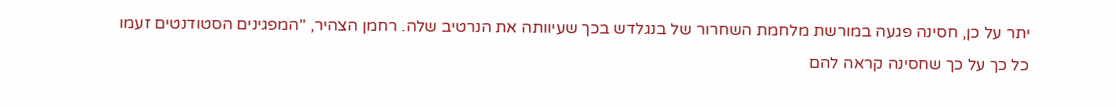יתר על כן, חסינה פגעה במורשת מלחמת השחרור של בנגלדש בכך שעיוותה את הנרטיב שלה. רחמן הצהיר, "המפגינים הסטודנטים זעמו כל כך על כך שחסינה קראה להם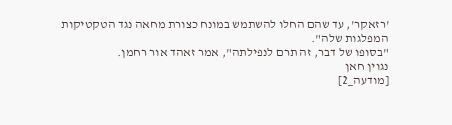'רזאקר', עד שהם החלו להשתמש במונח כצורת מחאה נגד הטקטיקות המפלגות שלה".
"בסופו של דבר, זה תרם לנפילתה", אמר זאהד אור רחמן.
נגוין חאן
[מודעה_2]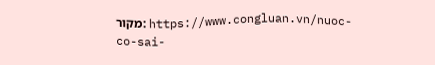מקור: https://www.congluan.vn/nuoc-co-sai-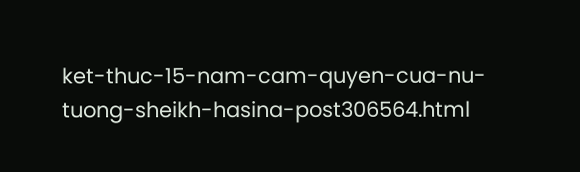ket-thuc-15-nam-cam-quyen-cua-nu-tuong-sheikh-hasina-post306564.html